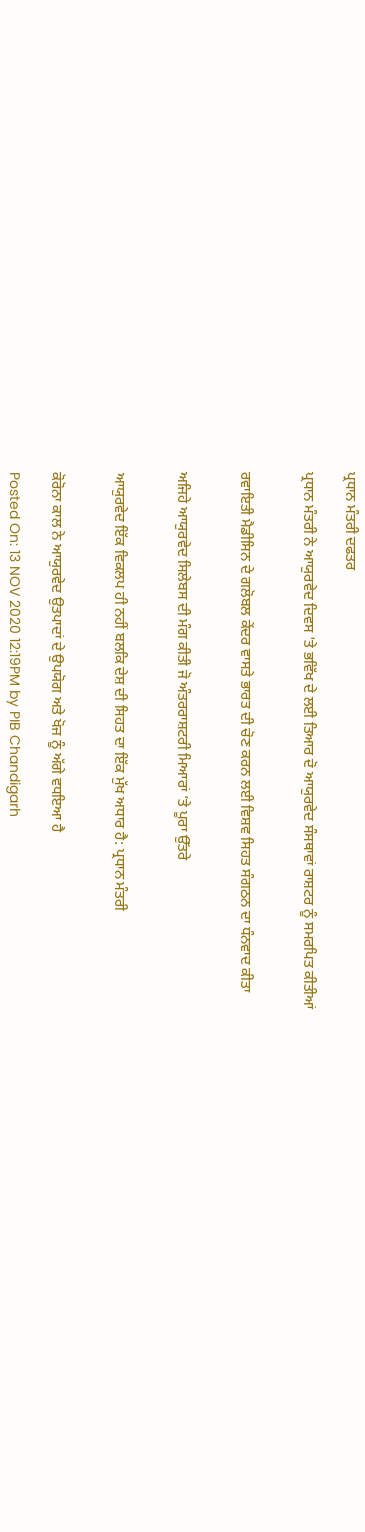ਪ੍ਰਧਾਨ ਮੰਤਰੀ ਦਫਤਰ

ਪ੍ਰਧਾਨ ਮੰਤਰੀ ਨੇ ਆਯੁਰਵੇਦ ਦਿਵਸ 'ਤੇ ਭਵਿੱਖ ਦੇ ਲਈ ਤਿਆਰ ਦੋ ਆਯੁਰਵੇਦ ਸੰਸਥਾਵਾਂ ਰਾਸ਼ਟਰ ਨੂੰ ਸਮਰਪਿਤ ਕੀਤੀਆਂ


ਰਵਾਇਤੀ ਮੈਡੀਸਿਨ ਦੇ ਗਲੋਬਲ ਕੇਂਦਰ ਵਾਸਤੇ ਭਾਰਤ ਦੀ ਚੋਣ ਕਰਨ ਲਈ ਵਿਸ਼ਵ ਸਿਹਤ ਸੰਗਠਨ ਦਾ ਧੰਨਵਾਦ ਕੀਤਾ


ਅਜਿਹੇ ਆਯੁਰਵੇਦ ਸਿਲੇਬਸ ਦੀ ਮੰਗ ਕੀਤੀ ਜੋ ਅੰਤਰਰਾਸ਼ਟਰੀ ਮਿਆਰਾਂ ’ਤੇ ਪੂਰਾ ਉੱਤਰੇ


ਆਯੁਰਵੇਦ ਇੱਕ ਵਿਕਲਪ ਹੀ ਨਹੀਂ ਬਲਕਿ ਦੇਸ਼ ਦੀ ਸਿਹਤ ਦਾ ਇੱਕ ਮੁੱਖ ਅਧਾਰ ਹੈ: ਪ੍ਰਧਾਨ ਮੰਤਰੀ


ਕੋਰੋਨਾ ਕਾਲ ਨੇ ਆਯੁਰਵੇਦ ਉਤਪਾਦਾਂ ਦੇ ਉਪਯੋਗ ਅਤੇ ਖੋਜ ਨੂੰ ਅੱਗੇ ਵਧਇਆ ਹੈ

Posted On: 13 NOV 2020 12:19PM by PIB Chandigarh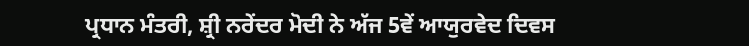ਪ੍ਰਧਾਨ ਮੰਤਰੀ, ਸ਼੍ਰੀ ਨਰੇਂਦਰ ਮੋਦੀ ਨੇ ਅੱਜ 5ਵੇਂ ਆਯੁਰਵੇਦ ਦਿਵਸ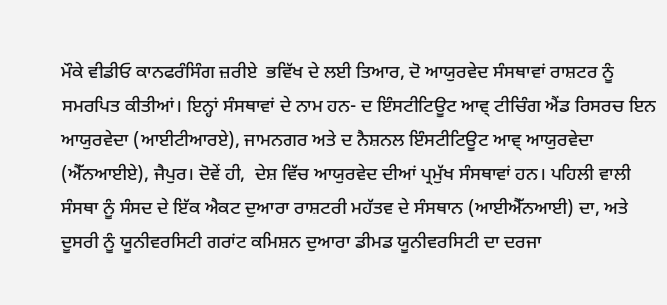ਮੌਕੇ ਵੀਡੀਓ ਕਾਨਫਰੰਸਿੰਗ ਜ਼ਰੀਏ  ਭਵਿੱਖ ਦੇ ਲਈ ਤਿਆਰ, ਦੋ ਆਯੁਰਵੇਦ ਸੰਸਥਾਵਾਂ ਰਾਸ਼ਟਰ ਨੂੰ ਸਮਰਪਿਤ ਕੀਤੀਆਂ। ਇਨ੍ਹਾਂ ਸੰਸਥਾਵਾਂ ਦੇ ਨਾਮ ਹਨ- ਦ ਇੰਸਟੀਟਿਊਟ ਆਵ੍ ਟੀਚਿੰਗ ਐਂਡ ਰਿਸਰਚ ਇਨ ਆਯੁਰਵੇਦਾ (ਆਈਟੀਆਰਏ), ਜਾਮਨਗਰ ਅਤੇ ਦ ਨੈਸ਼ਨਲ ਇੰਸਟੀਟਿਊਟ ਆਵ੍ ਆਯੁਰਵੇਦਾ (ਐੱਨਆਈਏ), ਜੈਪੁਰ। ਦੋਵੇਂ ਹੀ,  ਦੇਸ਼ ਵਿੱਚ ਆਯੁਰਵੇਦ ਦੀਆਂ ਪ੍ਰਮੁੱਖ ਸੰਸਥਾਵਾਂ ਹਨ। ਪਹਿਲੀ ਵਾਲੀ ਸੰਸਥਾ ਨੂੰ ਸੰਸਦ ਦੇ ਇੱਕ ਐਕਟ ਦੁਆਰਾ ਰਾਸ਼ਟਰੀ ਮਹੱਤਵ ਦੇ ਸੰਸਥਾਨ (ਆਈਐੱਨਆਈ) ਦਾ, ਅਤੇ ਦੂਸਰੀ ਨੂੰ ਯੂਨੀਵਰਸਿਟੀ ਗਰਾਂਟ ਕਮਿਸ਼ਨ ਦੁਆਰਾ ਡੀਮਡ ਯੂਨੀਵਰਸਿਟੀ ਦਾ ਦਰਜਾ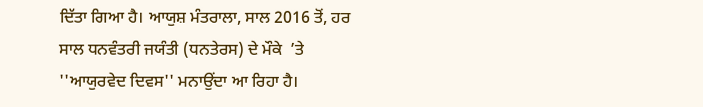ਦਿੱਤਾ ਗਿਆ ਹੈ। ਆਯੁਸ਼ ਮੰਤਰਾਲਾ, ਸਾਲ 2016 ਤੋਂ, ਹਰ ਸਾਲ ਧਨਵੰਤਰੀ ਜਯੰਤੀ (ਧਨਤੇਰਸ) ਦੇ ਮੌਕੇ  ’ਤੇ  ''ਆਯੁਰਵੇਦ ਦਿਵਸ'' ਮਨਾਉਂਦਾ ਆ ਰਿਹਾ ਹੈ।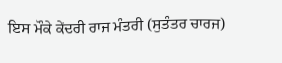ਇਸ ਮੌਕੇ ਕੇਂਦਰੀ ਰਾਜ ਮੰਤਰੀ (ਸੁਤੰਤਰ ਚਾਰਜ)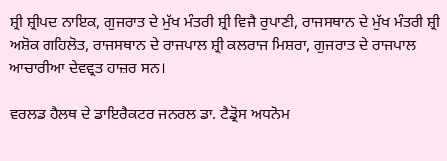ਸ਼੍ਰੀ ਸ਼੍ਰੀਪਦ ਨਾਇਕ, ਗੁਜਰਾਤ ਦੇ ਮੁੱਖ ਮੰਤਰੀ ਸ਼੍ਰੀ ਵਿਜੈ ਰੁਪਾਣੀ, ਰਾਜਸਥਾਨ ਦੇ ਮੁੱਖ ਮੰਤਰੀ ਸ਼੍ਰੀ ਅਸ਼ੋਕ ਗਹਿਲੋਤ, ਰਾਜਸਥਾਨ ਦੇ ਰਾਜਪਾਲ ਸ਼੍ਰੀ ਕਲਰਾਜ ਮਿਸ਼ਰਾ, ਗੁਜਰਾਤ ਦੇ ਰਾਜਪਾਲ ਆਚਾਰੀਆ ਦੇਵਵ੍ਰਤ ਹਾਜ਼ਰ ਸਨ।

ਵਰਲਡ ਹੈਲਥ ਦੇ ਡਾਇਰੈਕਟਰ ਜਨਰਲ ਡਾ. ਟੈਡ੍ਰੋਸ ਅਧਨੋਮ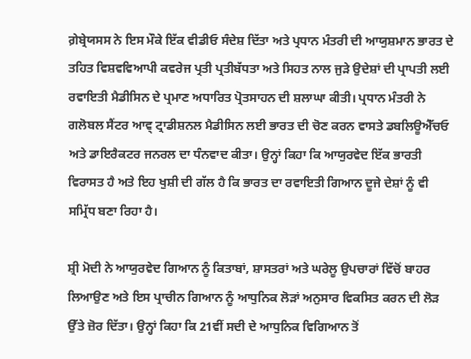ਗ਼ੇਬ੍ਰੇਯਸਸ ਨੇ ਇਸ ਮੌਕੇ ਇੱਕ ਵੀਡੀਓ ਸੰਦੇਸ਼ ਦਿੱਤਾ ਅਤੇ ਪ੍ਰਧਾਨ ਮੰਤਰੀ ਦੀ ਆਯੁਸ਼ਮਾਨ ਭਾਰਤ ਦੇ ਤਹਿਤ ਵਿਸ਼ਵਵਿਆਪੀ ਕਵਰੇਜ ਪ੍ਰਤੀ ਪ੍ਰਤੀਬੱਧਤਾ ਅਤੇ ਸਿਹਤ ਨਾਲ ਜੁੜੇ ਉਦੇਸ਼ਾਂ ਦੀ ਪ੍ਰਾਪਤੀ ਲਈ ਰਵਾਇਤੀ ਮੈਡੀਸਿਨ ਦੇ ਪ੍ਰਮਾਣ ਅਧਾਰਿਤ ਪ੍ਰੋਤਸਾਹਨ ਦੀ ਸ਼ਲਾਘਾ ਕੀਤੀ। ਪ੍ਰਧਾਨ ਮੰਤਰੀ ਨੇ ਗਲੋਬਲ ਸੈਂਟਰ ਆਵ੍ ਟ੍ਰਾਡੀਸ਼ਨਲ ਮੈਡੀਸਿਨ ਲਈ ਭਾਰਤ ਦੀ ਚੋਣ ਕਰਨ ਵਾਸਤੇ ਡਬਲਿਊਐੱਚਓ ਅਤੇ ਡਾਇਰੈਕਟਰ ਜਨਰਲ ਦਾ ਧੰਨਵਾਦ ਕੀਤਾ। ਉਨ੍ਹਾਂ ਕਿਹਾ ਕਿ ਆਯੁਰਵੇਦ ਇੱਕ ਭਾਰਤੀ ਵਿਰਾਸਤ ਹੈ ਅਤੇ ਇਹ ਖੁਸ਼ੀ ਦੀ ਗੱਲ ਹੈ ਕਿ ਭਾਰਤ ਦਾ ਰਵਾਇਤੀ ਗਿਆਨ ਦੂਜੇ ਦੇਸ਼ਾਂ ਨੂੰ ਵੀ ਸਮ੍ਰਿੱਧ ਬਣਾ ਰਿਹਾ ਹੈ।

ਸ਼੍ਰੀ ਮੋਦੀ ਨੇ ਆਯੁਰਵੇਦ ਗਿਆਨ ਨੂੰ ਕਿਤਾਬਾਂ, ਸ਼ਾਸਤਰਾਂ ਅਤੇ ਘਰੇਲੂ ਉਪਚਾਰਾਂ ਵਿੱਚੋਂ ਬਾਹਰ ਲਿਆਉਣ ਅਤੇ ਇਸ ਪ੍ਰਾਚੀਨ ਗਿਆਨ ਨੂੰ ਆਧੁਨਿਕ ਲੋੜਾਂ ਅਨੁਸਾਰ ਵਿਕਸਿਤ ਕਰਨ ਦੀ ਲੋੜ ਉੱਤੇ ਜ਼ੋਰ ਦਿੱਤਾ। ਉਨ੍ਹਾਂ ਕਿਹਾ ਕਿ 21ਵੀਂ ਸਦੀ ਦੇ ਆਧੁਨਿਕ ਵਿਗਿਆਨ ਤੋਂ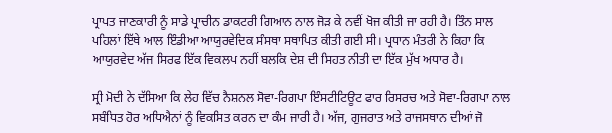ਪ੍ਰਾਪਤ ਜਾਣਕਾਰੀ ਨੂੰ ਸਾਡੇ ਪ੍ਰਾਚੀਨ ਡਾਕਟਰੀ ਗਿਆਨ ਨਾਲ ਜੋੜ ਕੇ ਨਵੀਂ ਖੋਜ ਕੀਤੀ ਜਾ ਰਹੀ ਹੈ। ਤਿੰਨ ਸਾਲ ਪਹਿਲਾਂ ਇੱਥੇ ਆਲ ਇੰਡੀਆ ਆਯੁਰਵੇਦਿਕ ਸੰਸਥਾ ਸਥਾਪਿਤ ਕੀਤੀ ਗਈ ਸੀ। ਪ੍ਰਧਾਨ ਮੰਤਰੀ ਨੇ ਕਿਹਾ ਕਿ ਆਯੁਰਵੇਦ ਅੱਜ ਸਿਰਫ ਇੱਕ ਵਿਕਲਪ ਨਹੀਂ ਬਲਕਿ ਦੇਸ਼ ਦੀ ਸਿਹਤ ਨੀਤੀ ਦਾ ਇੱਕ ਮੁੱਖ ਅਧਾਰ ਹੈ।

ਸ੍ਰੀ ਮੋਦੀ ਨੇ ਦੱਸਿਆ ਕਿ ਲੇਹ ਵਿੱਚ ਨੈਸ਼ਨਲ ਸੋਵਾ-ਰਿਗਪਾ ਇੰਸਟੀਟਿਊਟ ਫਾਰ ਰਿਸਰਚ ਅਤੇ ਸੋਵਾ-ਰਿਗਪਾ ਨਾਲ ਸਬੰਧਿਤ ਹੋਰ ਅਧਿਐਨਾਂ ਨੂੰ ਵਿਕਸਿਤ ਕਰਨ ਦਾ ਕੰਮ ਜਾਰੀ ਹੈ। ਅੱਜ, ਗੁਜਰਾਤ ਅਤੇ ਰਾਜਸਥਾਨ ਦੀਆਂ ਜੋ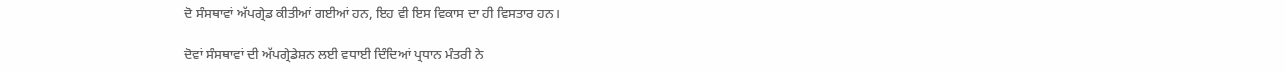ਦੋ ਸੰਸਥਾਵਾਂ ਅੱਪਗ੍ਰੇਡ ਕੀਤੀਆਂ ਗਈਆਂ ਹਨ, ਇਹ ਵੀ ਇਸ ਵਿਕਾਸ ਦਾ ਹੀ ਵਿਸਤਾਰ ਹਨ।

ਦੋਵਾਂ ਸੰਸਥਾਵਾਂ ਦੀ ਅੱਪਗ੍ਰੇਡੇਸ਼ਨ ਲਈ ਵਧਾਈ ਦਿੰਦਿਆਂ ਪ੍ਰਧਾਨ ਮੰਤਰੀ ਨੇ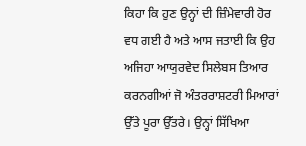ਕਿਹਾ ਕਿ ਹੁਣ ਉਨ੍ਹਾਂ ਦੀ ਜ਼ਿੰਮੇਵਾਰੀ ਹੋਰ ਵਧ ਗਈ ਹੈ ਅਤੇ ਆਸ ਜਤਾਈ ਕਿ ਉਹ ਅਜਿਹਾ ਆਯੁਰਵੇਦ ਸਿਲੇਬਸ ਤਿਆਰ ਕਰਨਗੀਆਂ ਜੋ ਅੰਤਰਰਾਸ਼ਟਰੀ ਮਿਆਰਾਂ ਉੱਤੇ ਪੂਰਾ ਉੱਤਰੇ। ਉਨ੍ਹਾਂ ਸਿੱਖਿਆ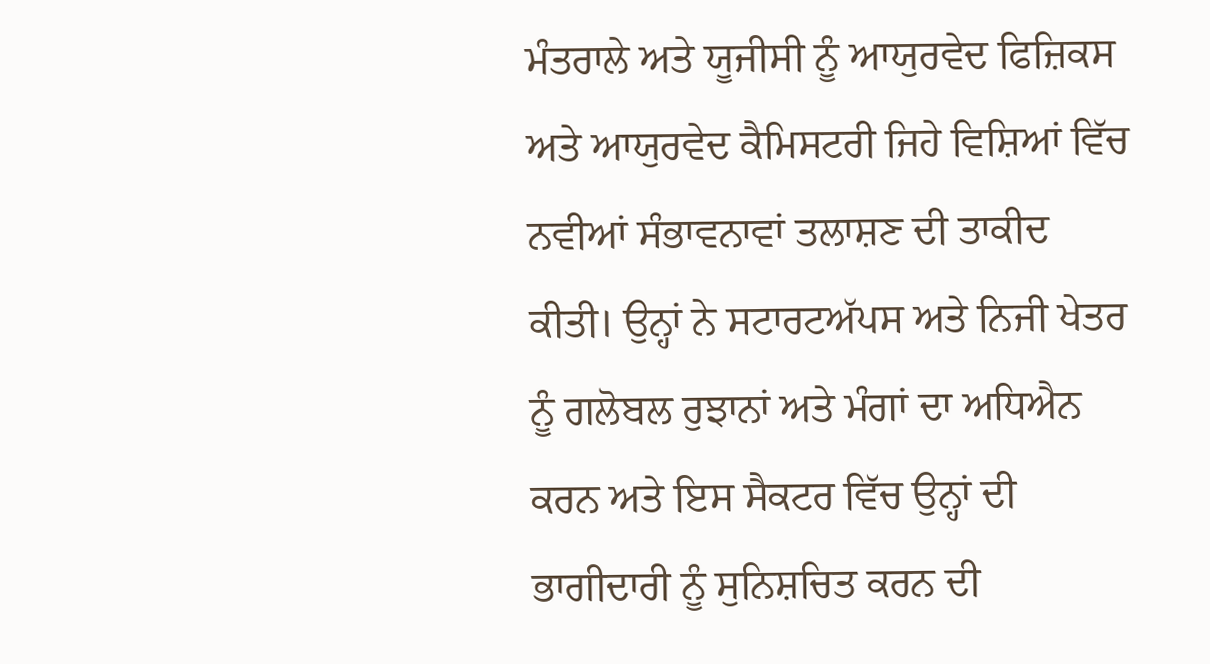ਮੰਤਰਾਲੇ ਅਤੇ ਯੂਜੀਸੀ ਨੂੰ ਆਯੁਰਵੇਦ ਫਿਜ਼ਿਕਸ ਅਤੇ ਆਯੁਰਵੇਦ ਕੈਮਿਸਟਰੀ ਜਿਹੇ ਵਿਸ਼ਿਆਂ ਵਿੱਚ ਨਵੀਆਂ ਸੰਭਾਵਨਾਵਾਂ ਤਲਾਸ਼ਣ ਦੀ ਤਾਕੀਦ ਕੀਤੀ। ਉਨ੍ਹਾਂ ਨੇ ਸਟਾਰਟਅੱਪਸ ਅਤੇ ਨਿਜੀ ਖੇਤਰ ਨੂੰ ਗਲੋਬਲ ਰੁਝਾਨਾਂ ਅਤੇ ਮੰਗਾਂ ਦਾ ਅਧਿਐਨ ਕਰਨ ਅਤੇ ਇਸ ਸੈਕਟਰ ਵਿੱਚ ਉਨ੍ਹਾਂ ਦੀ ਭਾਗੀਦਾਰੀ ਨੂੰ ਸੁਨਿਸ਼ਚਿਤ ਕਰਨ ਦੀ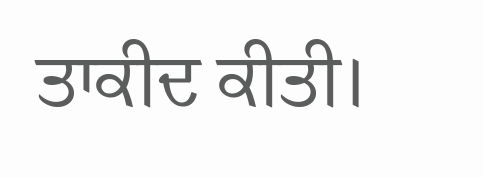ਤਾਕੀਦ ਕੀਤੀ।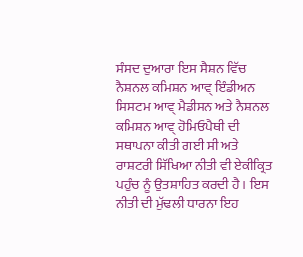ਸੰਸਦ ਦੁਆਰਾ ਇਸ ਸੈਸ਼ਨ ਵਿੱਚ ਨੈਸ਼ਨਲ ਕਮਿਸ਼ਨ ਆਵ੍ ਇੰਡੀਅਨ ਸਿਸਟਮ ਆਵ੍ ਮੈਡੀਸਨ ਅਤੇ ਨੈਸ਼ਨਲ ਕਮਿਸ਼ਨ ਆਵ੍ ਹੋਮਿਓਪੈਥੀ ਦੀ ਸਥਾਪਨਾ ਕੀਤੀ ਗਈ ਸੀ ਅਤੇ ਰਾਸ਼ਟਰੀ ਸਿੱਖਿਆ ਨੀਤੀ ਵੀ ਏਕੀਕ੍ਰਿਤ ਪਹੁੰਚ ਨੂੰ ਉਤਸ਼ਾਹਿਤ ਕਰਦੀ ਹੈ। ਇਸ ਨੀਤੀ ਦੀ ਮੁੱਢਲੀ ਧਾਰਨਾ ਇਹ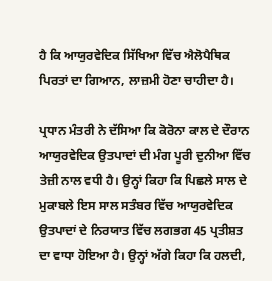ਹੈ ਕਿ ਆਯੁਰਵੇਦਿਕ ਸਿੱਖਿਆ ਵਿੱਚ ਐਲੋਪੈਥਿਕ ਪਿਰਤਾਂ ਦਾ ਗਿਆਨ, ਲਾਜ਼ਮੀ ਹੋਣਾ ਚਾਹੀਦਾ ਹੈ।

ਪ੍ਰਧਾਨ ਮੰਤਰੀ ਨੇ ਦੱਸਿਆ ਕਿ ਕੋਰੋਨਾ ਕਾਲ ਦੇ ਦੌਰਾਨ ਆਯੁਰਵੇਦਿਕ ਉਤਪਾਦਾਂ ਦੀ ਮੰਗ ਪੂਰੀ ਦੁਨੀਆ ਵਿੱਚ ਤੇਜ਼ੀ ਨਾਲ ਵਧੀ ਹੈ। ਉਨ੍ਹਾਂ ਕਿਹਾ ਕਿ ਪਿਛਲੇ ਸਾਲ ਦੇ ਮੁਕਾਬਲੇ ਇਸ ਸਾਲ ਸਤੰਬਰ ਵਿੱਚ ਆਯੁਰਵੇਦਿਕ ਉਤਪਾਦਾਂ ਦੇ ਨਿਰਯਾਤ ਵਿੱਚ ਲਗਭਗ 45 ਪ੍ਰਤੀਸ਼ਤ ਦਾ ਵਾਧਾ ਹੋਇਆ ਹੈ। ਉਨ੍ਹਾਂ ਅੱਗੇ ਕਿਹਾ ਕਿ ਹਲਦੀ,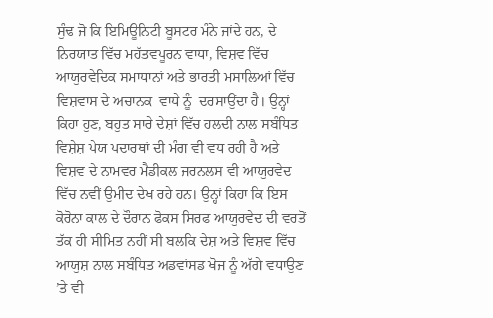ਸੁੰਢ ਜੋ ਕਿ ਇਮਿਊਨਿਟੀ ਬੂਸਟਰ ਮੰਨੇ ਜਾਂਦੇ ਹਨ, ਦੇ ਨਿਰਯਾਤ ਵਿੱਚ ਮਹੱਤਵਪੂਰਨ ਵਾਧਾ, ਵਿਸ਼ਵ ਵਿੱਚ ਆਯੁਰਵੇਦਿਕ ਸਮਾਧਾਨਾਂ ਅਤੇ ਭਾਰਤੀ ਮਸਾਲਿਆਂ ਵਿੱਚ ਵਿਸ਼ਵਾਸ ਦੇ ਅਚਾਨਕ  ਵਾਧੇ ਨੂੰ  ਦਰਸਾਉਂਦਾ ਹੈ। ਉਨ੍ਹਾਂ ਕਿਹਾ ਹੁਣ, ਬਹੁਤ ਸਾਰੇ ਦੇਸ਼ਾਂ ਵਿੱਚ ਹਲਦੀ ਨਾਲ ਸਬੰਧਿਤ ਵਿਸ਼ੇਸ਼ ਪੇਯ ਪਦਾਰਥਾਂ ਦੀ ਮੰਗ ਵੀ ਵਧ ਰਹੀ ਹੈ ਅਤੇ ਵਿਸ਼ਵ ਦੇ ਨਾਮਵਰ ਮੈਡੀਕਲ ਜਰਨਲਸ ਵੀ ਆਯੁਰਵੇਦ ਵਿੱਚ ਨਵੀਂ ਉਮੀਦ ਦੇਖ ਰਹੇ ਹਨ। ਉਨ੍ਹਾਂ ਕਿਹਾ ਕਿ ਇਸ ਕੋਰੋਨਾ ਕਾਲ ਦੇ ਦੌਰਾਨ ਫੋਕਸ ਸਿਰਫ ਆਯੁਰਵੇਦ ਦੀ ਵਰਤੋਂ ਤੱਕ ਹੀ ਸੀਮਿਤ ਨਹੀਂ ਸੀ ਬਲਕਿ ਦੇਸ਼ ਅਤੇ ਵਿਸ਼ਵ ਵਿੱਚ ਆਯੁਸ਼ ਨਾਲ ਸਬੰਧਿਤ ਅਡਵਾਂਸਡ ਖੋਜ ਨੂੰ ਅੱਗੇ ਵਧਾਉਣ ’ਤੇ ਵੀ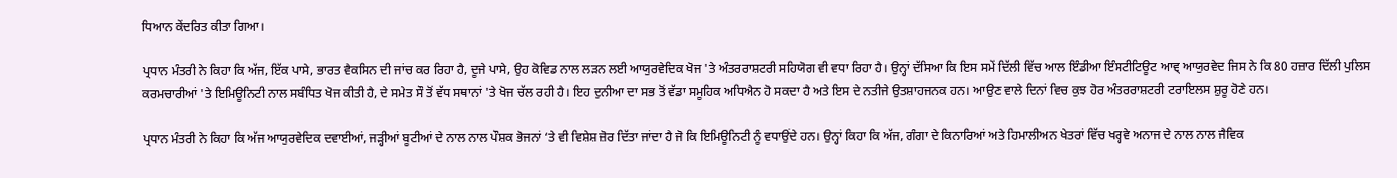ਧਿਆਨ ਕੇਂਦਰਿਤ ਕੀਤਾ ਗਿਆ।

ਪ੍ਰਧਾਨ ਮੰਤਰੀ ਨੇ ਕਿਹਾ ਕਿ ਅੱਜ, ਇੱਕ ਪਾਸੇ, ਭਾਰਤ ਵੈਕਸਿਨ ਦੀ ਜਾਂਚ ਕਰ ਰਿਹਾ ਹੈ, ਦੂਜੇ ਪਾਸੇ, ਉਹ ਕੋਵਿਡ ਨਾਲ ਲੜਨ ਲਈ ਆਯੁਰਵੇਦਿਕ ਖੋਜ 'ਤੇ ਅੰਤਰਰਾਸ਼ਟਰੀ ਸਹਿਯੋਗ ਵੀ ਵਧਾ ਰਿਹਾ ਹੈ। ਉਨ੍ਹਾਂ ਦੱਸਿਆ ਕਿ ਇਸ ਸਮੇਂ ਦਿੱਲੀ ਵਿੱਚ ਆਲ ਇੰਡੀਆ ਇੰਸਟੀਟਿਊਟ ਆਵ੍ ਆਯੁਰਵੇਦ ਜਿਸ ਨੇ ਕਿ 80 ਹਜ਼ਾਰ ਦਿੱਲੀ ਪੁਲਿਸ ਕਰਮਚਾਰੀਆਂ 'ਤੇ ਇਮਿਊਨਿਟੀ ਨਾਲ ਸਬੰਧਿਤ ਖੋਜ ਕੀਤੀ ਹੈ, ਦੇ ਸਮੇਤ ਸੌ ਤੋਂ ਵੱਧ ਸਥਾਨਾਂ 'ਤੇ ਖੋਜ ਚੱਲ ਰਹੀ ਹੈ। ਇਹ ਦੁਨੀਆ ਦਾ ਸਭ ਤੋਂ ਵੱਡਾ ਸਮੂਹਿਕ ਅਧਿਐਨ ਹੋ ਸਕਦਾ ਹੈ ਅਤੇ ਇਸ ਦੇ ਨਤੀਜੇ ਉਤਸ਼ਾਹਜਨਕ ਹਨ। ਆਉਣ ਵਾਲੇ ਦਿਨਾਂ ਵਿਚ ਕੁਝ ਹੋਰ ਅੰਤਰਰਾਸ਼ਟਰੀ ਟਰਾਇਲਸ ਸ਼ੁਰੂ ਹੋਣੇ ਹਨ।

ਪ੍ਰਧਾਨ ਮੰਤਰੀ ਨੇ ਕਿਹਾ ਕਿ ਅੱਜ ਆਯੁਰਵੇਦਿਕ ਦਵਾਈਆਂ, ਜੜ੍ਹੀਆਂ ਬੂਟੀਆਂ ਦੇ ਨਾਲ ਨਾਲ ਪੌਸ਼ਕ ਭੋਜਨਾਂ ‘ਤੇ ਵੀ ਵਿਸ਼ੇਸ਼ ਜ਼ੋਰ ਦਿੱਤਾ ਜਾਂਦਾ ਹੈ ਜੋ ਕਿ ਇਮਿਊਨਿਟੀ ਨੂੰ ਵਧਾਉਂਦੇ ਹਨ। ਉਨ੍ਹਾਂ ਕਿਹਾ ਕਿ ਅੱਜ, ਗੰਗਾ ਦੇ ਕਿਨਾਰਿਆਂ ਅਤੇ ਹਿਮਾਲੀਅਨ ਖੇਤਰਾਂ ਵਿੱਚ ਖਰ੍ਹਵੇ ਅਨਾਜ ਦੇ ਨਾਲ ਨਾਲ ਜੈਵਿਕ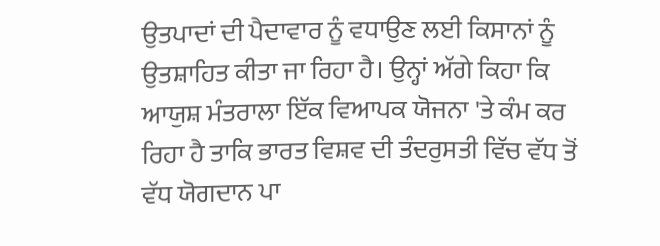ਉਤਪਾਦਾਂ ਦੀ ਪੈਦਾਵਾਰ ਨੂੰ ਵਧਾਉਣ ਲਈ ਕਿਸਾਨਾਂ ਨੂੰ ਉਤਸ਼ਾਹਿਤ ਕੀਤਾ ਜਾ ਰਿਹਾ ਹੈ। ਉਨ੍ਹਾਂ ਅੱਗੇ ਕਿਹਾ ਕਿ ਆਯੁਸ਼ ਮੰਤਰਾਲਾ ਇੱਕ ਵਿਆਪਕ ਯੋਜਨਾ 'ਤੇ ਕੰਮ ਕਰ ਰਿਹਾ ਹੈ ਤਾਕਿ ਭਾਰਤ ਵਿਸ਼ਵ ਦੀ ਤੰਦਰੁਸਤੀ ਵਿੱਚ ਵੱਧ ਤੋਂ ਵੱਧ ਯੋਗਦਾਨ ਪਾ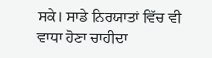ਸਕੇ। ਸਾਡੇ ਨਿਰਯਾਤਾਂ ਵਿੱਚ ਵੀ ਵਾਧਾ ਹੋਣਾ ਚਾਹੀਦਾ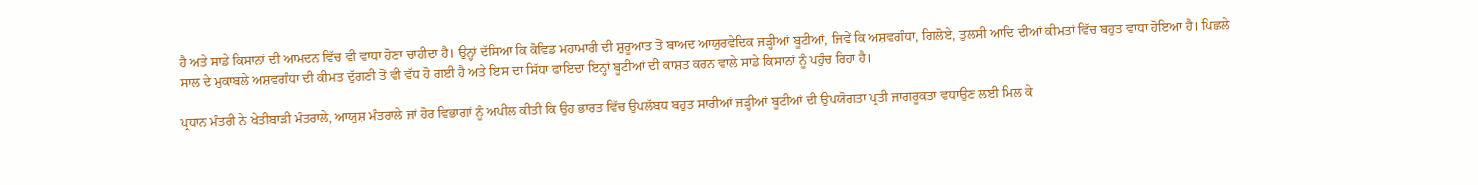ਹੈ ਅਤੇ ਸਾਡੇ ਕਿਸਾਨਾਂ ਦੀ ਆਮਦਨ ਵਿੱਚ ਵੀ ਵਾਧਾ ਹੋਣਾ ਚਾਹੀਦਾ ਹੈ। ਉਨ੍ਹਾਂ ਦੱਸਿਆ ਕਿ ਕੋਵਿਡ ਮਹਾਮਾਰੀ ਦੀ ਸ਼ੁਰੂਆਤ ਤੋਂ ਬਾਅਦ ਆਯੁਰਵੇਦਿਕ ਜੜ੍ਹੀਆਂ ਬੂਟੀਆਂ, ਜਿਵੇਂ ਕਿ ਅਸ਼ਵਗੰਧਾ, ਗਿਲੋਏ, ਤੁਲਸੀ ਆਦਿ ਦੀਆਂ ਕੀਮਤਾਂ ਵਿੱਚ ਬਹੁਤ ਵਾਧਾ ਹੋਇਆ ਹੈ। ਪਿਛਲੇ ਸਾਲ ਦੇ ਮੁਕਾਬਲੇ ਅਸ਼ਵਗੰਧਾ ਦੀ ਕੀਮਤ ਦੁੱਗਣੀ ਤੋਂ ਵੀ ਵੱਧ ਹੋ ਗਈ ਹੈ ਅਤੇ ਇਸ ਦਾ ਸਿੱਧਾ ਫਾਇਦਾ ਇਨ੍ਹਾਂ ਬੂਟੀਆਂ ਦੀ ਕਾਸ਼ਤ ਕਰਨ ਵਾਲੇ ਸਾਡੇ ਕਿਸਾਨਾਂ ਨੂੰ ਪਹੁੰਚ ਰਿਹਾ ਹੈ।

ਪ੍ਰਧਾਨ ਮੰਤਰੀ ਨੇ ਖੇਤੀਬਾੜੀ ਮੰਤਰਾਲੇ, ਆਯੁਸ਼ ਮੰਤਰਾਲੇ ਜਾਂ ਹੋਰ ਵਿਭਾਗਾਂ ਨੂੰ ਅਪੀਲ ਕੀਤੀ ਕਿ ਉਹ ਭਾਰਤ ਵਿੱਚ ਉਪਲੱਬਧ ਬਹੁਤ ਸਾਰੀਆਂ ਜੜ੍ਹੀਆਂ ਬੂਟੀਆਂ ਦੀ ਉਪਯੋਗਤਾ ਪ੍ਰਤੀ ਜਾਗਰੂਕਤਾ ਵਧਾਉਣ ਲਈ ਮਿਲ ਕੇ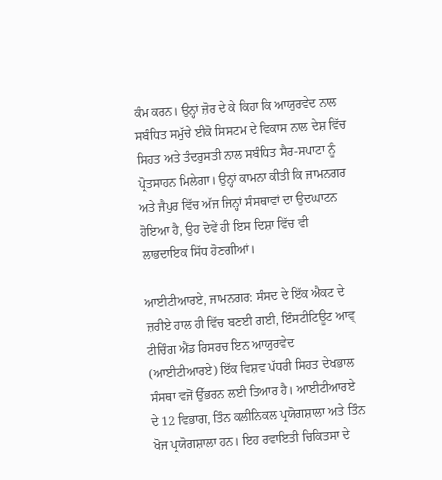ਕੰਮ ਕਰਨ। ਉਨ੍ਹਾਂ ਜ਼ੋਰ ਦੇ ਕੇ ਕਿਹਾ ਕਿ ਆਯੁਰਵੇਦ ਨਾਲ ਸਬੰਧਿਤ ਸਮੁੱਚੇ ਈਕੋ ਸਿਸਟਮ ਦੇ ਵਿਕਾਸ ਨਾਲ ਦੇਸ਼ ਵਿੱਚ ਸਿਹਤ ਅਤੇ ਤੰਦਰੁਸਤੀ ਨਾਲ ਸਬੰਧਿਤ ਸੈਰ-ਸਪਾਟਾ ਨੂੰ ਪ੍ਰੋਤਸਾਹਨ ਮਿਲੇਗਾ। ਉਨ੍ਹਾਂ ਕਾਮਨਾ ਕੀਤੀ ਕਿ ਜਾਮਨਗਰ ਅਤੇ ਜੈਪੁਰ ਵਿੱਚ ਅੱਜ ਜਿਨ੍ਹਾਂ ਸੰਸਥਾਵਾਂ ਦਾ ਉਦਘਾਟਨ ਹੋਇਆ ਹੈ, ਉਹ ਦੋਵੇਂ ਹੀ ਇਸ ਦਿਸ਼ਾ ਵਿੱਚ ਵੀ ਲਾਭਦਾਇਕ ਸਿੱਧ ਹੋਣਗੀਆਂ।

ਆਈਟੀਆਰਏ, ਜਾਮਨਗਰ: ਸੰਸਦ ਦੇ ਇੱਕ ਐਕਟ ਦੇ ਜ਼ਰੀਏ ਹਾਲ ਹੀ ਵਿੱਚ ਬਣਈ ਗਈ, ਇੰਸਟੀਟਿਊਟ ਆਵ੍ ਟੀਚਿੰਗ ਐਂਡ ਰਿਸਰਚ ਇਨ ਆਯੁਰਵੇਦ (ਆਈਟੀਆਰਏ) ਇੱਕ ਵਿਸ਼ਵ ਪੱਧਰੀ ਸਿਹਤ ਦੇਖਭਾਲ ਸੰਸਥਾ ਵਜੋਂ ਉੱਭਰਨ ਲਈ ਤਿਆਰ ਹੈ। ਆਈਟੀਆਰਏ ਦੇ 12 ਵਿਭਾਗ, ਤਿੰਨ ਕਲੀਨਿਕਲ ਪ੍ਰਯੋਗਸ਼ਾਲਾ ਅਤੇ ਤਿੰਨ ਖੋਜ ਪ੍ਰਯੋਗਸ਼ਾਲਾ ਹਨ। ਇਹ ਰਵਾਇਤੀ ਚਿਕਿਤਸਾ ਦੇ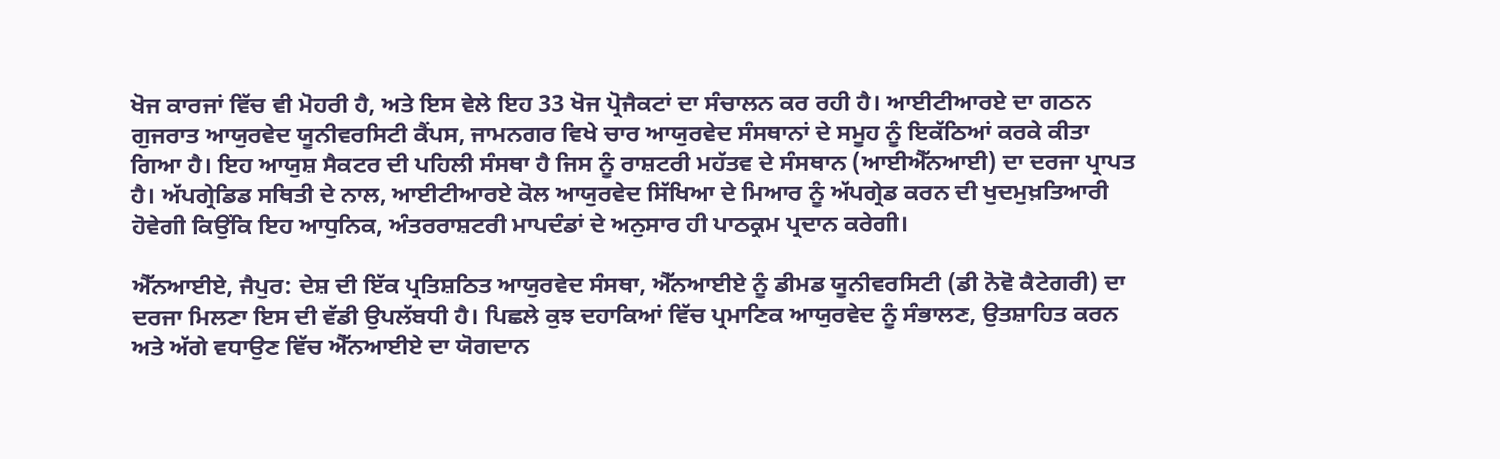ਖੋਜ ਕਾਰਜਾਂ ਵਿੱਚ ਵੀ ਮੋਹਰੀ ਹੈ, ਅਤੇ ਇਸ ਵੇਲੇ ਇਹ 33 ਖੋਜ ਪ੍ਰੋਜੈਕਟਾਂ ਦਾ ਸੰਚਾਲਨ ਕਰ ਰਹੀ ਹੈ। ਆਈਟੀਆਰਏ ਦਾ ਗਠਨ ਗੁਜਰਾਤ ਆਯੁਰਵੇਦ ਯੂਨੀਵਰਸਿਟੀ ਕੈਂਪਸ, ਜਾਮਨਗਰ ਵਿਖੇ ਚਾਰ ਆਯੁਰਵੇਦ ਸੰਸਥਾਨਾਂ ਦੇ ਸਮੂਹ ਨੂੰ ਇਕੱਠਿਆਂ ਕਰਕੇ ਕੀਤਾ ਗਿਆ ਹੈ। ਇਹ ਆਯੁਸ਼ ਸੈਕਟਰ ਦੀ ਪਹਿਲੀ ਸੰਸਥਾ ਹੈ ਜਿਸ ਨੂੰ ਰਾਸ਼ਟਰੀ ਮਹੱਤਵ ਦੇ ਸੰਸਥਾਨ (ਆਈਐੱਨਆਈ) ਦਾ ਦਰਜਾ ਪ੍ਰਾਪਤ ਹੈ। ਅੱਪਗ੍ਰੇਡਿਡ ਸਥਿਤੀ ਦੇ ਨਾਲ, ਆਈਟੀਆਰਏ ਕੋਲ ਆਯੁਰਵੇਦ ਸਿੱਖਿਆ ਦੇ ਮਿਆਰ ਨੂੰ ਅੱਪਗ੍ਰੇਡ ਕਰਨ ਦੀ ਖੁਦਮੁਖ਼ਤਿਆਰੀ ਹੋਵੇਗੀ ਕਿਉਂਕਿ ਇਹ ਆਧੁਨਿਕ, ਅੰਤਰਰਾਸ਼ਟਰੀ ਮਾਪਦੰਡਾਂ ਦੇ ਅਨੁਸਾਰ ਹੀ ਪਾਠਕ੍ਰਮ ਪ੍ਰਦਾਨ ਕਰੇਗੀ।

ਐੱਨਆਈਏ, ਜੈਪੁਰ: ਦੇਸ਼ ਦੀ ਇੱਕ ਪ੍ਰਤਿਸ਼ਠਿਤ ਆਯੁਰਵੇਦ ਸੰਸਥਾ, ਐੱਨਆਈਏ ਨੂੰ ਡੀਮਡ ਯੂਨੀਵਰਸਿਟੀ (ਡੀ ਨੋਵੋ ਕੈਟੇਗਰੀ) ਦਾ ਦਰਜਾ ਮਿਲਣਾ ਇਸ ਦੀ ਵੱਡੀ ਉਪਲੱਬਧੀ ਹੈ। ਪਿਛਲੇ ਕੁਝ ਦਹਾਕਿਆਂ ਵਿੱਚ ਪ੍ਰਮਾਣਿਕ ਆਯੁਰਵੇਦ ਨੂੰ ਸੰਭਾਲਣ, ਉਤਸ਼ਾਹਿਤ ਕਰਨ ਅਤੇ ਅੱਗੇ ਵਧਾਉਣ ਵਿੱਚ ਐੱਨਆਈਏ ਦਾ ਯੋਗਦਾਨ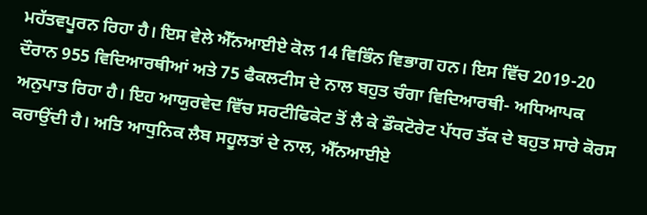ਮਹੱਤਵਪੂਰਨ ਰਿਹਾ ਹੈ। ਇਸ ਵੇਲੇ ਐੱਨਆਈਏ ਕੋਲ 14 ਵਿਭਿੰਨ ਵਿਭਾਗ ਹਨ। ਇਸ ਵਿੱਚ 2019-20 ਦੌਰਾਨ 955 ਵਿਦਿਆਰਥੀਆਂ ਅਤੇ 75 ਫੈਕਲਟੀਸ ਦੇ ਨਾਲ ਬਹੁਤ ਚੰਗਾ ਵਿਦਿਆਰਥੀ- ਅਧਿਆਪਕ ਅਨੁਪਾਤ ਰਿਹਾ ਹੈ। ਇਹ ਆਯੁਰਵੇਦ ਵਿੱਚ ਸਰਟੀਫਿਕੇਟ ਤੋਂ ਲੈ ਕੇ ਡੌਕਟੋਰੇਟ ਪੱਧਰ ਤੱਕ ਦੇ ਬਹੁਤ ਸਾਰੇ ਕੋਰਸ ਕਰਾਉਂਦੀ ਹੈ। ਅਤਿ ਆਧੁਨਿਕ ਲੈਬ ਸਹੂਲਤਾਂ ਦੇ ਨਾਲ, ਐੱਨਆਈਏ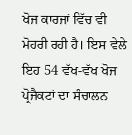ਖੋਜ ਕਾਰਜਾਂ ਵਿੱਚ ਵੀ ਮੋਹਰੀ ਰਹੀ ਹੈ। ਇਸ ਵੇਲੇ ਇਹ 54 ਵੱਖ-ਵੱਖ ਖੋਜ ਪ੍ਰੋਜੈਕਟਾਂ ਦਾ ਸੰਚਾਲਨ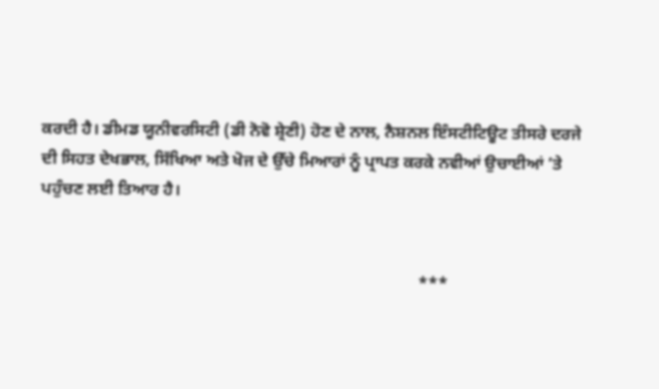ਕਰਦੀ ਹੈ। ਡੀਮਡ ਯੂਨੀਵਰਸਿਟੀ (ਡੀ ਨੋਵੋ ਸ਼੍ਰੇਣੀ) ਹੋਣ ਦੇ ਨਾਲ, ਨੈਸ਼ਨਲ ਇੰਸਟੀਟਿਊਟ ਤੀਸਰੇ ਦਰਜੇ ਦੀ ਸਿਹਤ ਦੇਖਭਾਲ, ਸਿੱਖਿਆ ਅਤੇ ਖੋਜ ਦੇ ਉੱਚੇ ਮਿਆਰਾਂ ਨੂੰ ਪ੍ਰਾਪਤ ਕਰਕੇ ਨਵੀਆਂ ਉਚਾਈਆਂ ’ਤੇ ਪਹੁੰਚਣ ਲਈ ਤਿਆਰ ਹੈ।


                                                                                           ***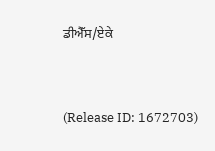ਡੀਐੱਸ/ਏਕੇ



(Release ID: 1672703)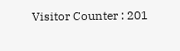Visitor Counter : 201